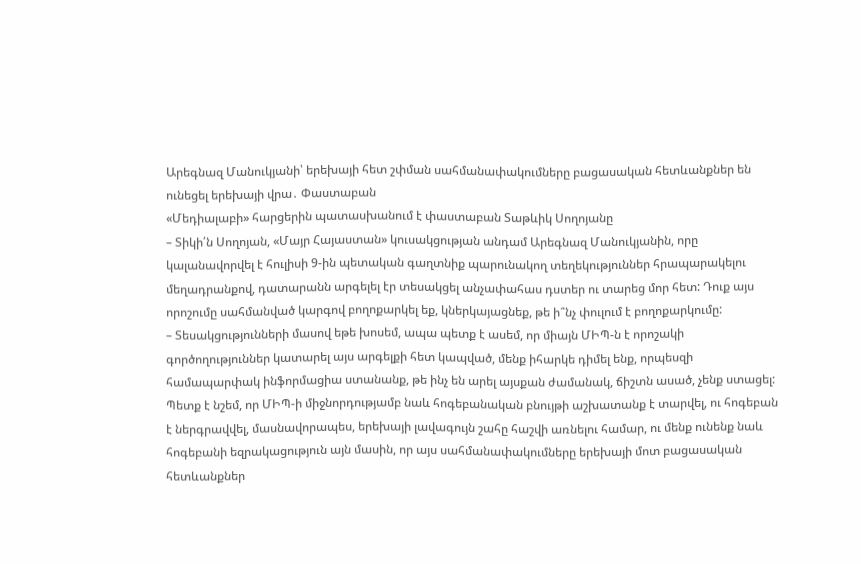Արեգնազ Մանուկյանի՝ երեխայի հետ շփման սահմանափակումները բացասական հետևանքներ են ունեցել երեխայի վրա․ Փաստաբան
«Մեդիալաբի» հարցերին պատասխանում է փաստաբան Տաթևիկ Սողոյանը
– Տիկի՛ն Սողոյան, «Մայր Հայաստան» կուսակցության անդամ Արեգնազ Մանուկյանին, որը կալանավորվել է հուլիսի 9-ին պետական գաղտնիք պարունակող տեղեկություններ հրապարակելու մեղադրանքով, դատարանն արգելել էր տեսակցել անչափահաս դստեր ու տարեց մոր հետ: Դուք այս որոշումը սահմանված կարգով բողոքարկել եք, կներկայացնեք, թե ի՞նչ փուլում է բողոքարկումը:
– Տեսակցությունների մասով եթե խոսեմ, ապա պետք է ասեմ, որ միայն ՄԻՊ-ն է որոշակի գործողություններ կատարել այս արգելքի հետ կապված, մենք իհարկե դիմել ենք, որպեսզի համապարփակ ինֆորմացիա ստանանք, թե ինչ են արել այսքան ժամանակ, ճիշտն ասած, չենք ստացել: Պետք է նշեմ, որ ՄԻՊ-ի միջնորդությամբ նաև հոգեբանական բնույթի աշխատանք է տարվել, ու հոգեբան է ներգրավվել, մասնավորապես, երեխայի լավագույն շահը հաշվի առնելու համար, ու մենք ունենք նաև հոգեբանի եզրակացություն այն մասին, որ այս սահմանափակումները երեխայի մոտ բացասական հետևանքներ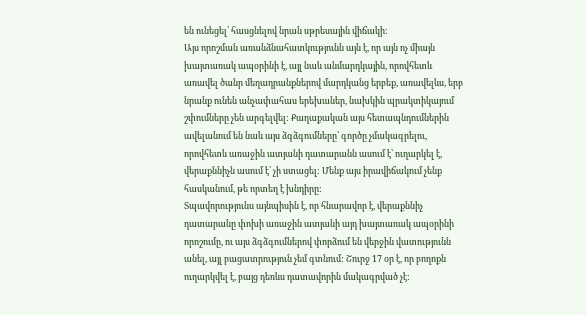են ունեցել՝ հասցնելով նրան սթրեսային վիճակի:
Այս որոշման առանձնահատկությունն այն է, որ այն ոչ միայն խայտառակ ապօրինի է, այլ նաև անմարդկային, որովհետև առավել ծանր մեղադրանքներով մարդկանց երբեք, առավելևս, երբ նրանք ունեն անչափահաս երեխաներ, նախկին պրակտիկայում շփումները չեն արգելվել: Քաղաքական այս հետապնդումներին ավելանում են նաև այս ձգձգումները՝ գործը չմակագրելու, որովհետև առաջին ատյանի դատարանն ասում է՝ ուղարկել է, վերաքննիչն ասում է՝ չի ստացել: Մենք այս իրավիճակում չենք հասկանում, թե որտեղ է խնդիրը:
Տպավորությունս այնպիսին է, որ հնարավոր է, վերաքննիչ դատարանը փոխի առաջին ատյանի այդ խայտառակ ապօրինի որոշումը, ու այս ձգձգումներով փորձում են վերջին վատությունն անել, այլ բացատրություն չեմ գտնում: Շուրջ 17 օր է, որ բողոքն ուղարկվել է, բայց դեռևս դատավորին մակագրված չէ: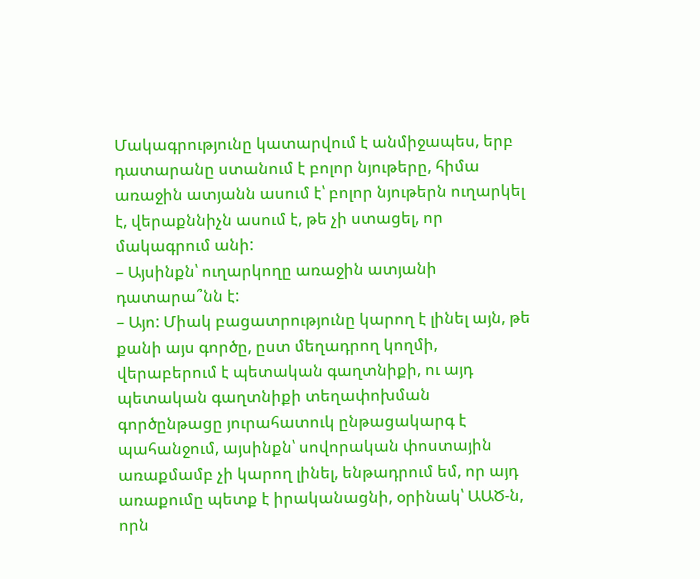Մակագրությունը կատարվում է անմիջապես, երբ դատարանը ստանում է բոլոր նյութերը, հիմա առաջին ատյանն ասում է՝ բոլոր նյութերն ուղարկել է, վերաքննիչն ասում է, թե չի ստացել, որ մակագրում անի:
– Այսինքն՝ ուղարկողը առաջին ատյանի դատարա՞նն է:
– Այո: Միակ բացատրությունը կարող է լինել այն, թե քանի այս գործը, ըստ մեղադրող կողմի, վերաբերում է պետական գաղտնիքի, ու այդ պետական գաղտնիքի տեղափոխման գործընթացը յուրահատուկ ընթացակարգ է պահանջում, այսինքն՝ սովորական փոստային առաքմամբ չի կարող լինել, ենթադրում եմ, որ այդ առաքումը պետք է իրականացնի, օրինակ՝ ԱԱԾ-ն, որն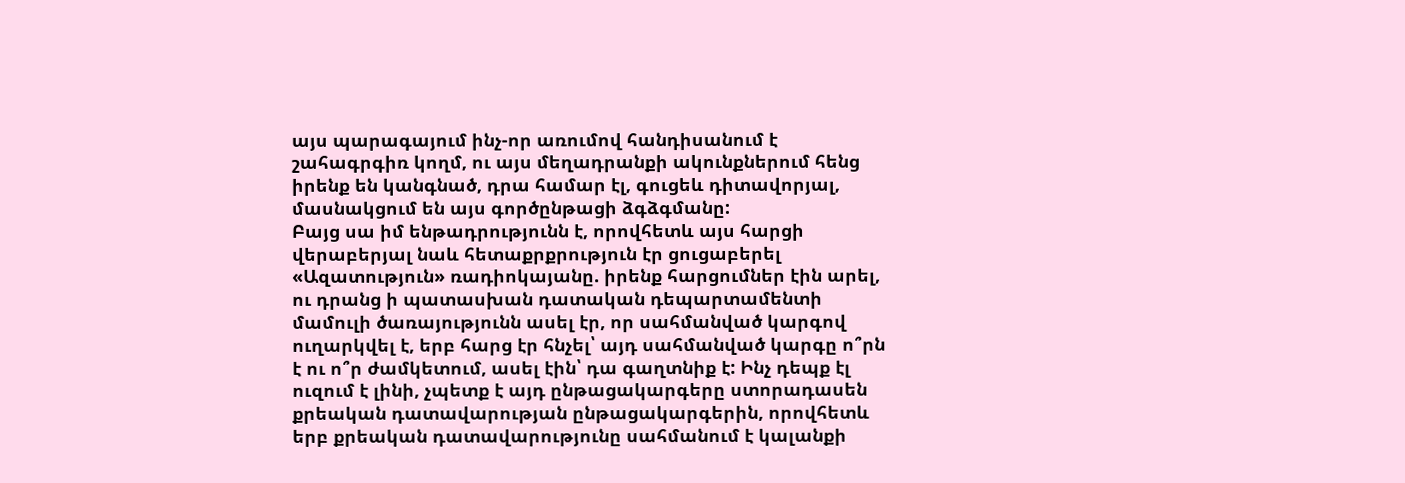այս պարագայում ինչ-որ առումով հանդիսանում է շահագրգիռ կողմ, ու այս մեղադրանքի ակունքներում հենց իրենք են կանգնած, դրա համար էլ, գուցեև դիտավորյալ, մասնակցում են այս գործընթացի ձգձգմանը:
Բայց սա իմ ենթադրությունն է, որովհետև այս հարցի վերաբերյալ նաև հետաքրքրություն էր ցուցաբերել «Ազատություն» ռադիոկայանը. իրենք հարցումներ էին արել, ու դրանց ի պատասխան դատական դեպարտամենտի մամուլի ծառայությունն ասել էր, որ սահմանված կարգով ուղարկվել է, երբ հարց էր հնչել՝ այդ սահմանված կարգը ո՞րն է ու ո՞ր ժամկետում, ասել էին՝ դա գաղտնիք է: Ինչ դեպք էլ ուզում է լինի, չպետք է այդ ընթացակարգերը ստորադասեն քրեական դատավարության ընթացակարգերին, որովհետև երբ քրեական դատավարությունը սահմանում է կալանքի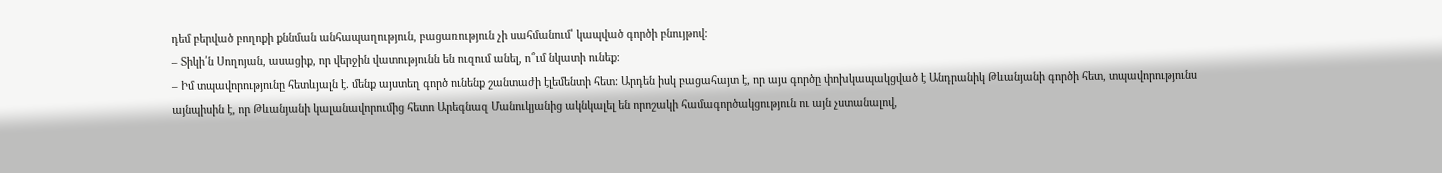դեմ բերված բողոքի քննման անհապաղություն, բացառություն չի սահմանում՝ կապված գործի բնույթով:
– Տիկի՛ն Սողոյան, ասացիք, որ վերջին վատությունն են ուզում անել, ո՞ւմ նկատի ունեք:
– Իմ տպավորությունը հետևյալն է. մենք այստեղ գործ ունենք շանտաժի էլեմենտի հետ: Արդեն իսկ բացահայտ է, որ այս գործը փոխկապակցված է Անդրանիկ Թևանյանի գործի հետ, տպավորությունս այնպիսին է, որ Թևանյանի կալանավորումից հետո Արեգնազ Մանուկյանից ակնկալել են որոշակի համագործակցություն ու այն չստանալով,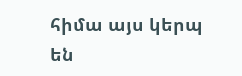հիմա այս կերպ են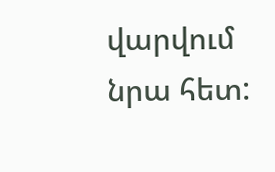վարվում նրա հետ: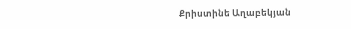Քրիստինե Աղաբեկյան